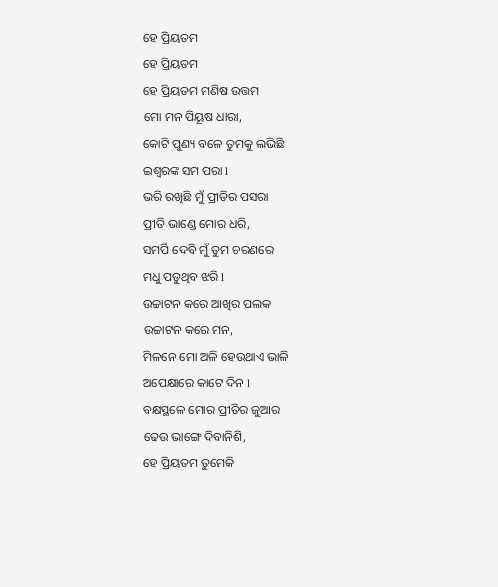ହେ ପ୍ରିୟତମ
ହେ ପ୍ରିୟତମ
ହେ ପ୍ରିୟତମ ମଣିଷ ଉତ୍ତମ
ମୋ ମନ ପିୟୂଷ ଧାରା,
କୋଟି ପୁଣ୍ୟ ବଳେ ତୁମକୁ ଲଭିଛି
ଇଶ୍ବରଙ୍କ ସମ ପରା l
ଭରି ରଖିଛି ମୁଁ ପ୍ରୀତିର ପସରା
ପ୍ରୀତି ଭାଣ୍ଡେ ମୋର ଧରି,
ସମର୍ପି ଦେବି ମୁଁ ତୁମ ଚରଣରେ
ମଧୁ ପଡୁଥିବ ଝରି l
ଉଚ୍ଚାଟନ କରେ ଆଖିର ପଲକ
ଉଚ୍ଚାଟନ କରେ ମନ,
ମିଳନେ ମୋ ଅଳି ହେଉଥାଏ ଭାଳି
ଅପେକ୍ଷାରେ କାଟେ ଦିନ l
ବକ୍ଷସ୍ଥଳେ ମୋର ପ୍ରୀତିର ଜୁଆର
ଢେଉ ଭାଙ୍ଗେ ଦିବାନିଶି,
ହେ ପ୍ରିୟତମ ତୁମେକି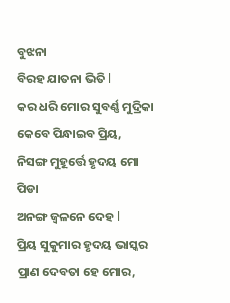ବୁଝନା
ବିରହ ଯାତନା ଭିତି l
କର ଧରି ମୋର ସୁବର୍ଣ୍ଣ ମୁଦ୍ରିକା
କେବେ ପିନ୍ଧାଇବ ପ୍ରିୟ,
ନିସଙ୍ଗ ମୁହୂର୍ତ୍ତେ ହୃଦୟ ମୋ ପିଡା
ଅନଙ୍ଗ ଜ୍ବଳନେ ଦେହ l
ପ୍ରିୟ ସୁକୁମାର ହୃଦୟ ଭାସ୍କର
ପ୍ରାଣ ଦେବତା ହେ ମୋର,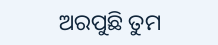ଅରପୁଛି ତୁମ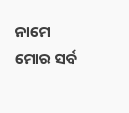ନାମେ ମୋର ସର୍ବ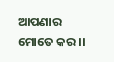ଆପଣାର ମୋତେ କର ।।